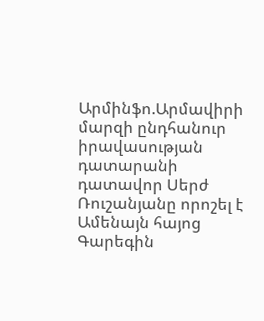Արմինֆո.Արմավիրի մարզի ընդհանուր իրավասության դատարանի դատավոր Սերժ Ռուշանյանը որոշել է Ամենայն հայոց Գարեգին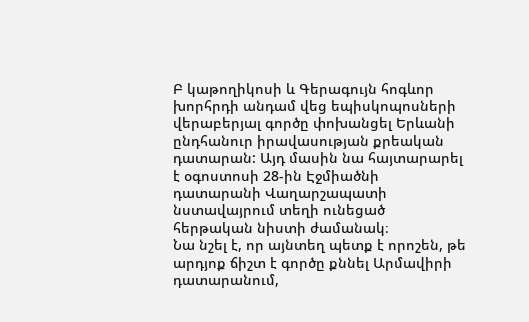Բ կաթողիկոսի և Գերագույն հոգևոր խորհրդի անդամ վեց եպիսկոպոսների վերաբերյալ գործը փոխանցել Երևանի ընդհանուր իրավասության քրեական դատարան: Այդ մասին նա հայտարարել է օգոստոսի 28-ին Էջմիածնի դատարանի Վաղարշապատի նստավայրում տեղի ունեցած հերթական նիստի ժամանակ։
Նա նշել է, որ այնտեղ պետք է որոշեն, թե արդյոք ճիշտ է գործը քննել Արմավիրի դատարանում,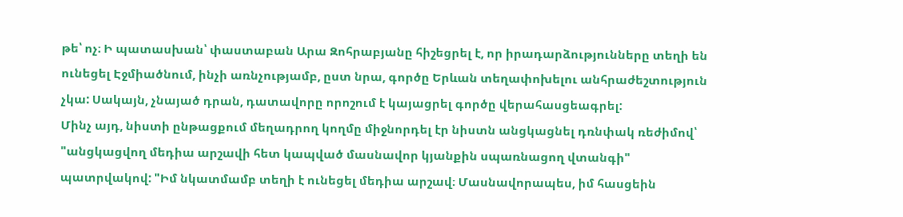թե՝ ոչ։ Ի պատասխան՝ փաստաբան Արա Զոհրաբյանը հիշեցրել է, որ իրադարձությունները տեղի են ունեցել Էջմիածնում, ինչի առնչությամբ, ըստ նրա, գործը Երևան տեղափոխելու անհրաժեշտություն չկա: Սակայն, չնայած դրան, դատավորը որոշում է կայացրել գործը վերահասցեագրել:
Մինչ այդ, նիստի ընթացքում մեղադրող կողմը միջնորդել էր նիստն անցկացնել դռնփակ ռեժիմով՝ "անցկացվող մեդիա արշավի հետ կապված մասնավոր կյանքին սպառնացող վտանգի" պատրվակով: "Իմ նկատմամբ տեղի է ունեցել մեդիա արշավ։ Մասնավորապես, իմ հասցեին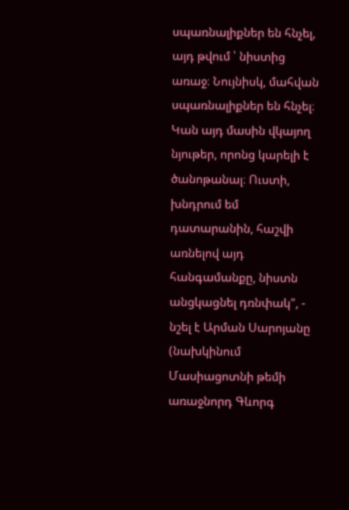սպառնալիքներ են հնչել, այդ թվում ՝ նիստից առաջ։ Նույնիսկ, մահվան սպառնալիքներ են հնչել։ Կան այդ մասին վկայող նյութեր, որոնց կարելի է ծանոթանալ։ Ուստի, խնդրում եմ դատարանին, հաշվի առնելով այդ հանգամանքը, նիստն անցկացնել դռնփակ", - նշել է Արման Սարոյանը (նախկինում Մասիացոտնի թեմի առաջնորդ Գևորգ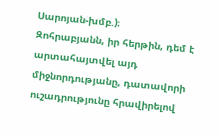Սարոյան-խմբ.)։
Զոհրաբյանն, իր հերթին, դեմ է արտահայտվել այդ միջնորդությանը, դատավորի ուշադրությունը հրավիրելով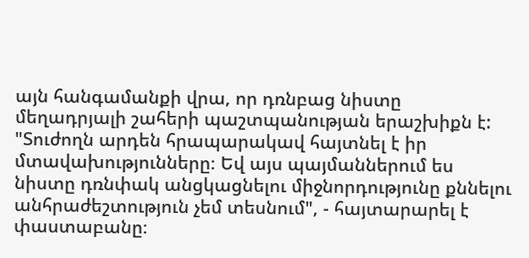այն հանգամանքի վրա, որ դռնբաց նիստը մեղադրյալի շահերի պաշտպանության երաշխիքն է: "Տուժողն արդեն հրապարակավ հայտնել է իր մտավախությունները։ Եվ այս պայմաններում ես նիստը դռնփակ անցկացնելու միջնորդությունը քննելու անհրաժեշտություն չեմ տեսնում", - հայտարարել է փաստաբանը։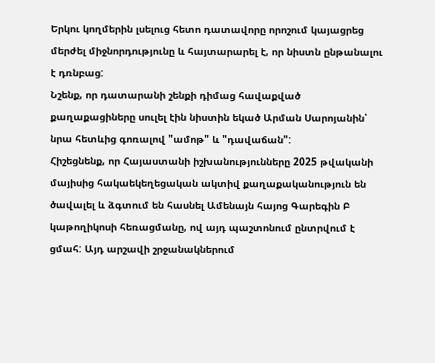Երկու կողմերին լսելուց հետո դատավորը որոշում կայացրեց մերժել միջնորդությունը և հայտարարել է, որ նիստն ընթանալու է դռնբաց:
Նշենք, որ դատարանի շենքի դիմաց հավաքված քաղաքացիները սուլել էին նիստին եկած Արման Սարոյանին՝ նրա հետևից գոռալով "ամոթ" և "դավաճան":
Հիշեցնենք, որ Հայաստանի իշխանությունները 2025 թվականի մայիսից հակաեկեղեցական ակտիվ քաղաքականություն են ծավալել և ձգտում են հասնել Ամենայն հայոց Գարեգին Բ կաթողիկոսի հեռացմանը, ով այդ պաշտոնում ընտրվում է ցմահ: Այդ արշավի շրջանակներում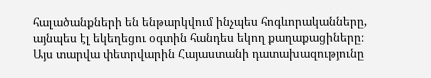հալածանքների են ենթարկվում ինչպես հոգևորականները, այնպես էլ եկեղեցու օգտին հանդես եկող քաղաքացիները։ Այս տարվա փետրվարին Հայաստանի դատախազությունը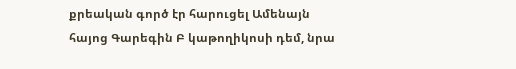քրեական գործ էր հարուցել Ամենայն հայոց Գարեգին Բ կաթողիկոսի դեմ, նրա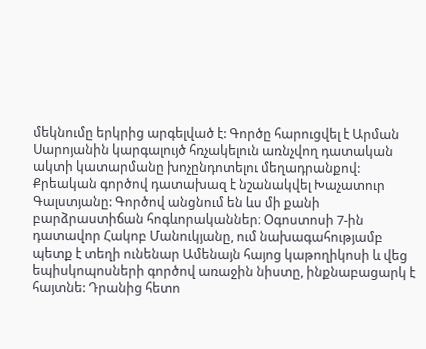մեկնումը երկրից արգելված է: Գործը հարուցվել է Արման Սարոյանին կարգալույծ հռչակելուն առնչվող դատական ակտի կատարմանը խոչընդոտելու մեղադրանքով: Քրեական գործով դատախազ է նշանակվել Խաչատուր Գալստյանը: Գործով անցնում են ևս մի քանի բարձրաստիճան հոգևորականներ։ Օգոստոսի 7-ին դատավոր Հակոբ Մանուկյանը, ում նախագահությամբ պետք է տեղի ունենար Ամենայն հայոց կաթողիկոսի և վեց եպիսկոպոսների գործով առաջին նիստը, ինքնաբացարկ է հայտնե: Դրանից հետո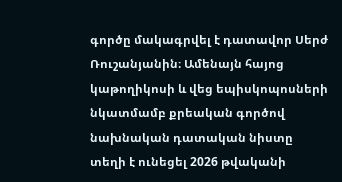գործը մակագրվել է դատավոր Սերժ Ռուշանյանին։ Ամենայն հայոց կաթողիկոսի և վեց եպիսկոպոսների նկատմամբ քրեական գործով նախնական դատական նիստը տեղի է ունեցել 2026 թվականի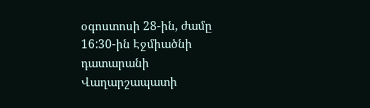օգոստոսի 28-ին, ժամը 16:30-ին Էջմիածնի դատարանի Վաղարշապատի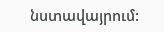նստավայրում: